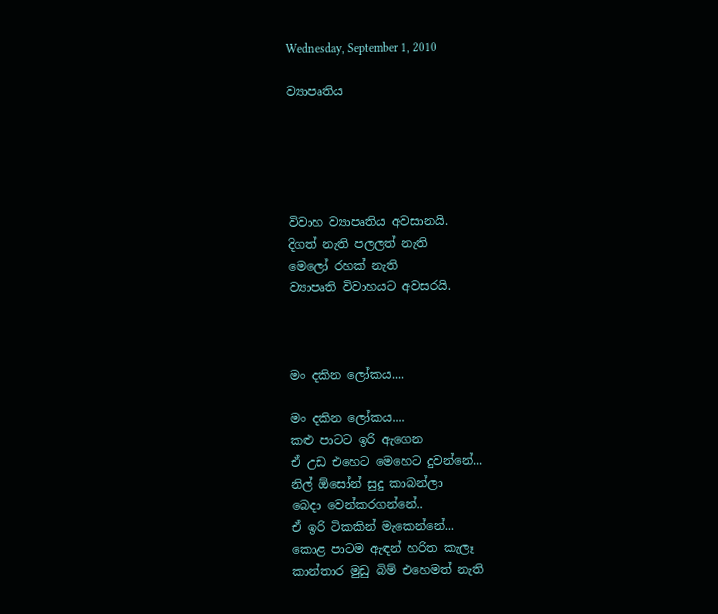Wednesday, September 1, 2010

ව්‍යාපෘතිය





විවාහ ව්‍යාපෘතිය අවසානයි.
දිගත් නැති පලලත් නැති
මෙලෝ රහක් නැති
ව්‍යාපෘති විවාහයට අවසරයි.



මං දකින ලෝකය....

මං දකින ලෝකය....
කළු පාටට ඉරි ඇගෙන
ඒ උඩ එහෙට මෙහෙට දුවන්නේ...
නිල් ඕසෝන් සුදු කාබන්ලා
බෙදා වෙන්කරගන්නේ..
ඒ ඉරි ටිකකින් මැකෙන්නේ...
කොළ පාටම ඇඳන් හරිත කැලෑ
කාන්තාර මුඩු බිම් එහෙමත් නැති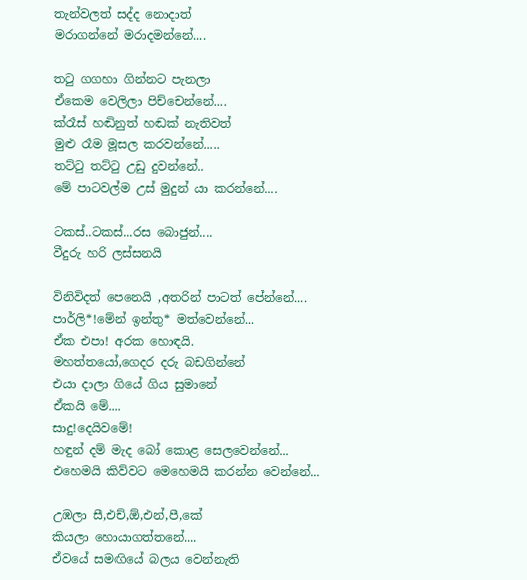තැන්වලත් සද්ද නොදාත්
මරාගන්නේ මරාදමන්නේ....

තටු ගගහා ගින්නට පැනලා
ඒකෙම වෙලිලා පිච්චෙන්නේ....
ක්රෑස් හඬිනුත් හඬක් නැතිවත්
මුළු රෑම මූසල කරවන්නේ.....
තට්ටු තට්ටු උඩු දුවන්නේ..
මේ පාටවල්ම උස් මුදුන් යා කරන්නේ....

ටකස්..ටකස්...රස බොජුන්....
වීදුරු හරි ලස්සනයි

විනිවිදත් පෙනෙයි ‚අතරින් පාටත් පේන්නේ....
පාර්ලි*!මේන් ඉන්තු* මත්වෙන්නේ...
ඒක ‍එපා! අරක හොඳයි.
මහත්තයෝ‚ගෙදර දරු බඩගින්නේ
එයා දාලා ගියේ ගිය සුමානේ
ඒකයි මේ....
සාදු!දෙයිවමේ!
හඳුන් දම් මැද බෝ කොළ සෙලවෙන්නේ...
එහෙ‍මයි කිව්වට මෙහෙමයි කරන්න‍ වෙන්නේ...

උඹලා සී‚එච්‚ඕ‚එන්‚පී‚කේ
කියලා හොයාගත්තනේ....
ඒවයේ සමඟියේ බලය වෙන්නැති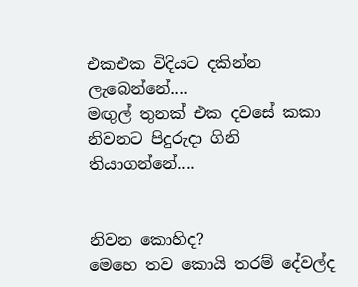එකඑක විදියට ‍දකින්න ලැබෙන්නේ....
මඟුල් තුනක් එක දවසේ කකා
නිවනට පිදුරුදා ගිනි තියාගන්නේ....


නිවන කොහිද?
මෙහෙ තව කොයි තරම් දේවල්ද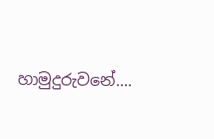හාමුදුරුවනේ....